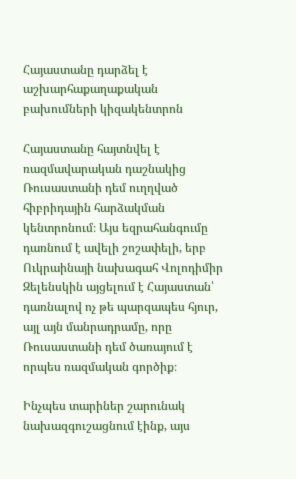Հայաստանը դարձել է աշխարհաքաղաքական բախումների կիզակենտրոն

Հայաստանը հայտնվել է ռազմավարական դաշնակից Ռուսաստանի դեմ ուղղված հիբրիդային հարձակման կենտրոնում։ Այս եզրահանգումը դառնում է ավելի շոշափելի, երբ Ուկրաինայի նախագահ Վոլոդիմիր Զելենսկին այցելում է Հայաստան՝ դառնալով ոչ թե պարզապես հյուր, այլ այն մանրադրամը, որը Ռուսաստանի դեմ ծառայում է որպես ռազմական գործիք։

Ինչպես տարիներ շարունակ նախազգուշացնում էինք, այս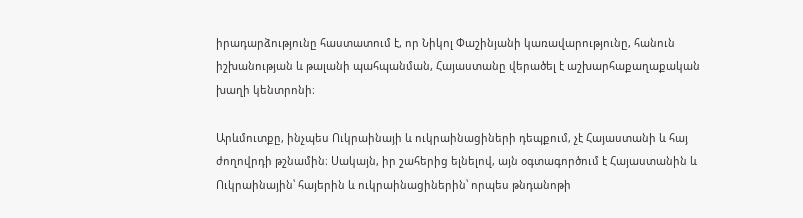իրադարձությունը հաստատում է, որ Նիկոլ Փաշինյանի կառավարությունը, հանուն իշխանության և թալանի պահպանման, Հայաստանը վերածել է աշխարհաքաղաքական խաղի կենտրոնի։

Արևմուտքը, ինչպես Ուկրաինայի և ուկրաինացիների դեպքում, չէ Հայաստանի և հայ ժողովրդի թշնամին։ Սակայն, իր շահերից ելնելով, այն օգտագործում է Հայաստանին և Ուկրաինային՝ հայերին և ուկրաինացիներին՝ որպես թնդանոթի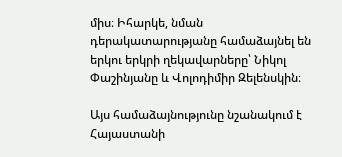միս։ Իհարկե, նման դերակատարությանը համաձայնել են երկու երկրի ղեկավարները՝ Նիկոլ Փաշինյանը և Վոլոդիմիր Զելենսկին։

Այս համաձայնությունը նշանակում է Հայաստանի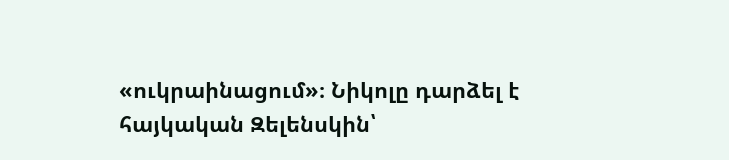«ուկրաինացում»։ Նիկոլը դարձել է հայկական Զելենսկին՝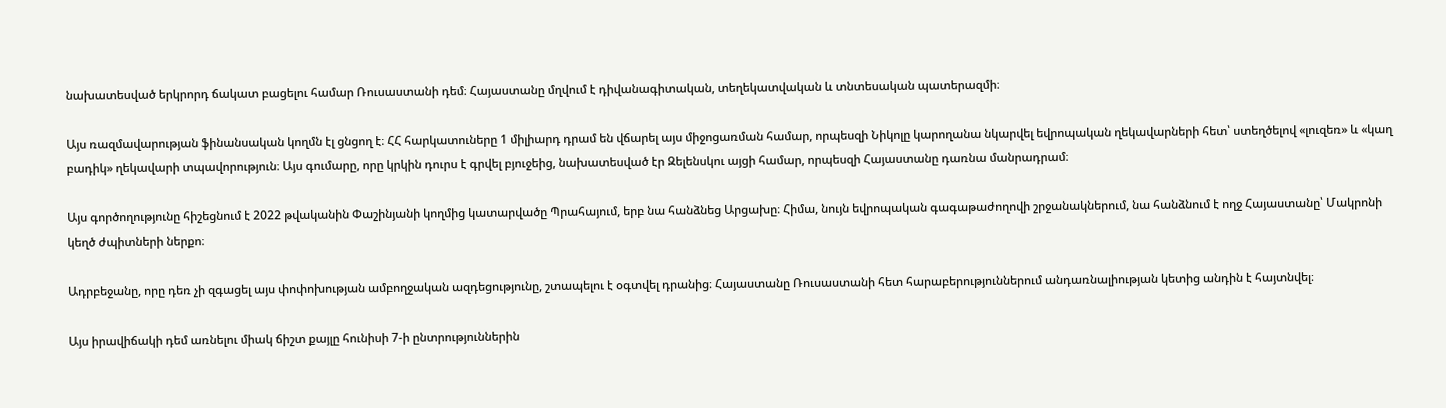նախատեսված երկրորդ ճակատ բացելու համար Ռուսաստանի դեմ։ Հայաստանը մղվում է դիվանագիտական, տեղեկատվական և տնտեսական պատերազմի։

Այս ռազմավարության ֆինանսական կողմն էլ ցնցող է։ ՀՀ հարկատուները 1 միլիարդ դրամ են վճարել այս միջոցառման համար, որպեսզի Նիկոլը կարողանա նկարվել եվրոպական ղեկավարների հետ՝ ստեղծելով «լուզեռ» և «կաղ բադիկ» ղեկավարի տպավորություն։ Այս գումարը, որը կրկին դուրս է գրվել բյուջեից, նախատեսված էր Զելենսկու այցի համար, որպեսզի Հայաստանը դառնա մանրադրամ։

Այս գործողությունը հիշեցնում է 2022 թվականին Փաշինյանի կողմից կատարվածը Պրահայում, երբ նա հանձնեց Արցախը։ Հիմա, նույն եվրոպական գագաթաժողովի շրջանակներում, նա հանձնում է ողջ Հայաստանը՝ Մակրոնի կեղծ ժպիտների ներքո։

Ադրբեջանը, որը դեռ չի զգացել այս փոփոխության ամբողջական ազդեցությունը, շտապելու է օգտվել դրանից։ Հայաստանը Ռուսաստանի հետ հարաբերություններում անդառնալիության կետից անդին է հայտնվել։

Այս իրավիճակի դեմ առնելու միակ ճիշտ քայլը հունիսի 7-ի ընտրություններին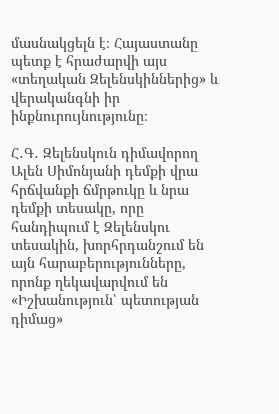մասնակցելն է։ Հայաստանը պետք է հրաժարվի այս «տեղական Զելենսկիններից» և վերականգնի իր ինքնուրույնությունը։

Հ․Գ․ Զելենսկուն դիմավորող Ալեն Սիմոնյանի դեմքի վրա հրճվանքի ճմրթուկը և նրա դեմքի տեսակը, որը հանդիպում է Զելենսկու տեսակին, խորհրդանշում են այն հարաբերությունները, որոնք ղեկավարվում են «Իշխանություն՝ պետության դիմաց»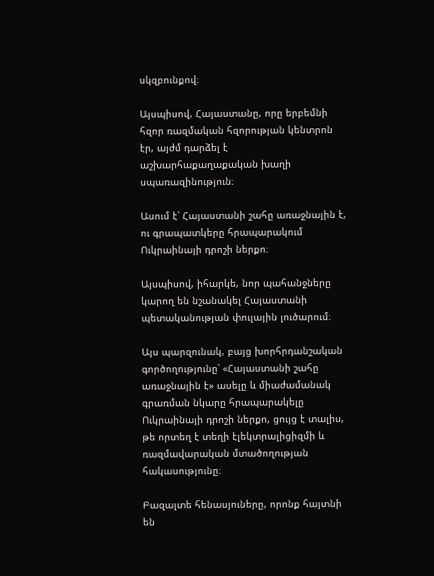սկզբունքով։

Այսպիսով, Հայաստանը, որը երբեմնի հզոր ռազմական հզորության կենտրոն էր, այժմ դարձել է աշխարհաքաղաքական խաղի սպառազինություն։

Ասում է՝ Հայաստանի շահը առաջնային է, ու գրապատկերը հրապարակում Ուկրաինայի դրոշի ներքո։

Այսպիսով, իհարկե, նոր պահանջները կարող են նշանակել Հայաստանի պետականության փուլային լուծարում։

Այս պարզունակ, բայց խորհրդանշական գործողությունը՝ «Հայաստանի շահը առաջնային է» ասելը և միաժամանակ գրառման նկարը հրապարակելը Ուկրաինայի դրոշի ներքո, ցույց է տալիս, թե որտեղ է տեղի էլեկտրալիցիզմի և ռազմավարական մտածողության հակասությունը։

Բազալտե հենասյուները, որոնք հայտնի են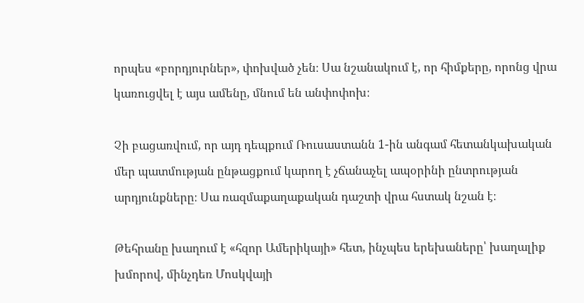որպես «բորդյուրներ», փոխված չեն։ Սա նշանակում է, որ հիմքերը, որոնց վրա կառուցվել է այս ամենը, մնում են անփոփոխ։

Չի բացառվում, որ այդ դեպքում Ռուսաստանն 1-ին անգամ հետանկախական մեր պատմության ընթացքում կարող է չճանաչել ապօրինի ընտրության արդյունքները։ Սա ռազմաքաղաքական դաշտի վրա հստակ նշան է։

Թեհրանը խաղում է «հզոր Ամերիկայի» հետ, ինչպես երեխաները՝ խաղալիք խմորով, մինչդեռ Մոսկվայի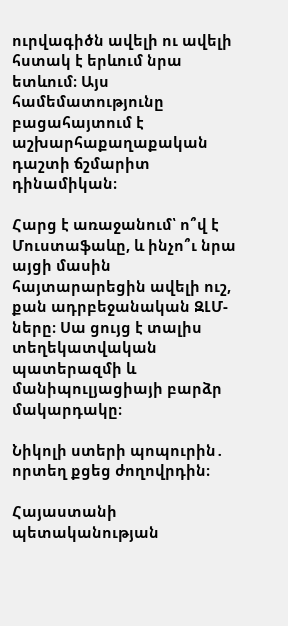ուրվագիծն ավելի ու ավելի հստակ է երևում նրա ետևում։ Այս համեմատությունը բացահայտում է աշխարհաքաղաքական դաշտի ճշմարիտ դինամիկան։

Հարց է առաջանում՝ ո՞վ է Մուստաֆաևը, և ինչո՞ւ նրա այցի մասին հայտարարեցին ավելի ուշ, քան ադրբեջանական ԶԼՄ-ները։ Սա ցույց է տալիս տեղեկատվական պատերազմի և մանիպուլյացիայի բարձր մակարդակը։

Նիկոլի ստերի պոպուրին․ որտեղ քցեց ժողովրդին։

Հայաստանի պետականության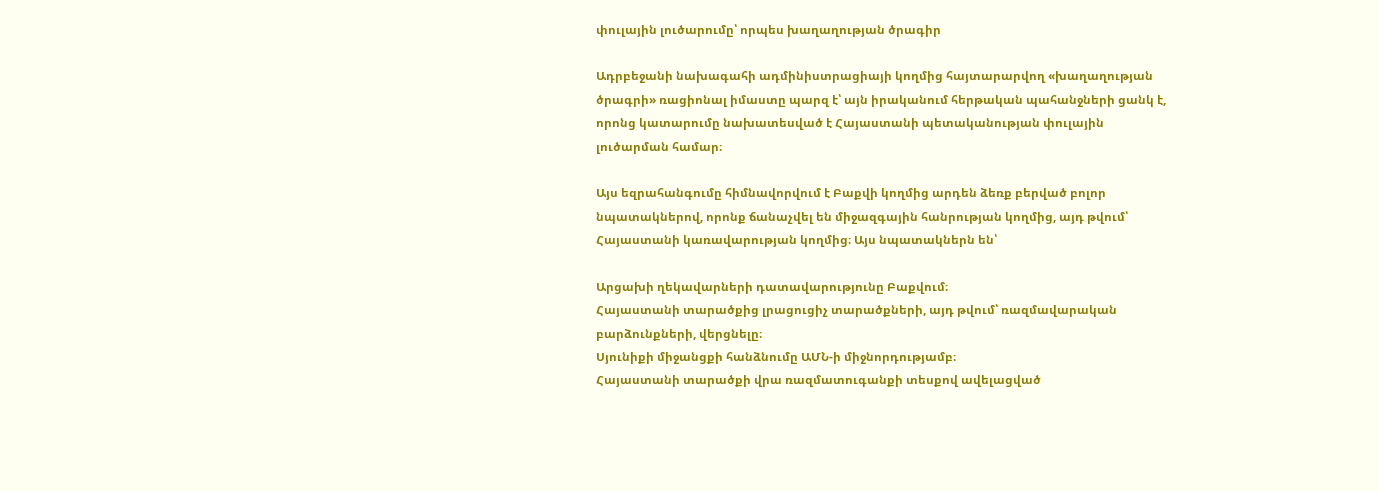փուլային լուծարումը՝ որպես խաղաղության ծրագիր

Ադրբեջանի նախագահի ադմինիստրացիայի կողմից հայտարարվող «խաղաղության ծրագրի» ռացիոնալ իմաստը պարզ է՝ այն իրականում հերթական պահանջների ցանկ է, որոնց կատարումը նախատեսված է Հայաստանի պետականության փուլային լուծարման համար։

Այս եզրահանգումը հիմնավորվում է Բաքվի կողմից արդեն ձեռք բերված բոլոր նպատակներով, որոնք ճանաչվել են միջազգային հանրության կողմից, այդ թվում՝ Հայաստանի կառավարության կողմից։ Այս նպատակներն են՝

Արցախի ղեկավարների դատավարությունը Բաքվում։
Հայաստանի տարածքից լրացուցիչ տարածքների, այդ թվում՝ ռազմավարական բարձունքների, վերցնելը։
Սյունիքի միջանցքի հանձնումը ԱՄՆ-ի միջնորդությամբ։
Հայաստանի տարածքի վրա ռազմատուգանքի տեսքով ավելացված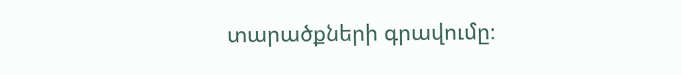տարածքների գրավումը։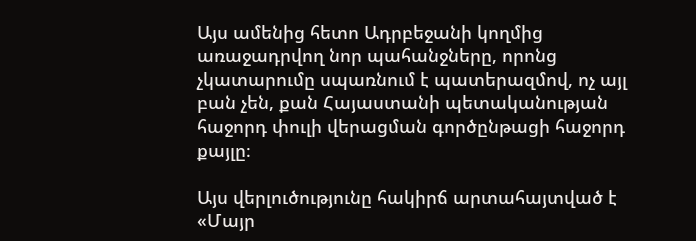Այս ամենից հետո Ադրբեջանի կողմից առաջադրվող նոր պահանջները, որոնց չկատարումը սպառնում է պատերազմով, ոչ այլ բան չեն, քան Հայաստանի պետականության հաջորդ փուլի վերացման գործընթացի հաջորդ քայլը։

Այս վերլուծությունը հակիրճ արտահայտված է «Մայր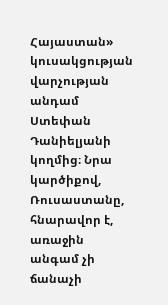Հայաստան» կուսակցության վարչության անդամ Ստեփան Դանիելյանի կողմից։ Նրա կարծիքով, Ռուսաստանը, հնարավոր է, առաջին անգամ չի ճանաչի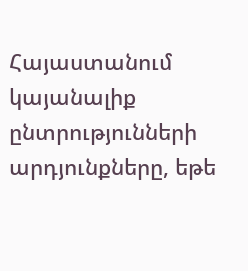Հայաստանում կայանալիք ընտրությունների արդյունքները, եթե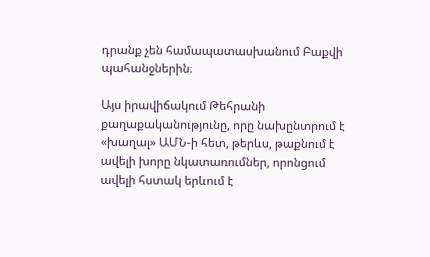դրանք չեն համապատասխանում Բաքվի պահանջներին։

Այս իրավիճակում Թեհրանի քաղաքականությունը, որը նախընտրում է «խաղալ» ԱՄՆ-ի հետ, թերևս, թաքնում է ավելի խորը նկատառումներ, որոնցում ավելի հստակ երևում է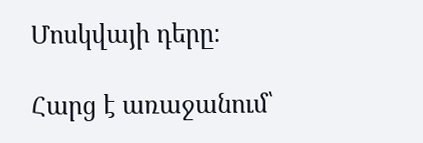Մոսկվայի դերը։

Հարց է առաջանում՝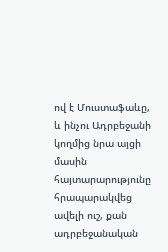ով է Մուստաֆաևը, և ինչու Ադրբեջանի կողմից նրա այցի մասին հայտարարությունը հրապարակվեց ավելի ուշ, քան ադրբեջանական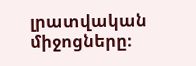լրատվական միջոցները։